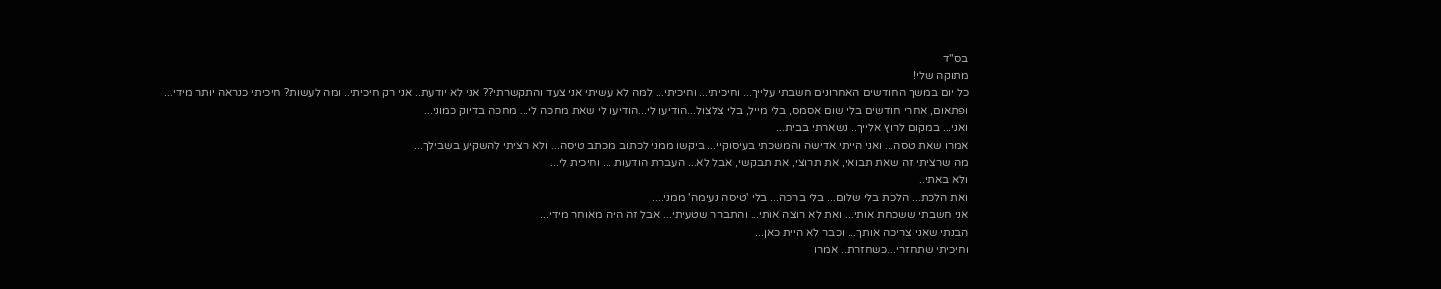בס"ד
מתוקה שלי!
כל יום במשך החודשים האחרונים חשבתי עלייך... וחיכיתי... וחיכיתי... למה לא עשיתי אני צעד והתקשרתי?? אני לא יודעת.. אני רק חיכיתי.. ומה לעשות? חיכיתי כנראה יותר מידי...
ופתאום, אחרי חודשים בלי שום אסמס, בלי מייל, בלי צלצול...הודיעו לי...הודיעו לי שאת מחכה לי... מחכה בדיוק כמוני...
ואני... במקום לרוץ אלייך.. נשארתי בבית...
אמרו שאת טסה... ואני הייתי אדישה והמשכתי בעיסוקיי... ביקשו ממני לכתוב מכתב טיסה... ולא רציתי להשקיע בשבילך...
מה שרציתי זה שאת תבואי, את תרוצי, את תבקשי, אבל לא... העברת הודעות ... וחיכית לי...
ולא באתי..
ואת הלכת... הלכת בלי שלום... בלי ברכה... בלי 'טיסה נעימה' ממני....
אני חשבתי ששכחת אותי... ואת לא רוצה אותי... והתברר שטעיתי... אבל זה היה מאוחר מידי...
הבנתי שאני צריכה אותך... וכבר לא היית כאן...
וחיכיתי שתחזרי...כשחזרת.. אמרו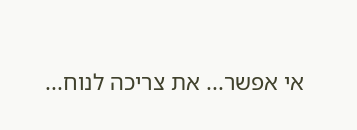אי אפשר... את צריכה לנוח...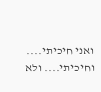ואני חיכיתי.... וחיכיתי.... ולא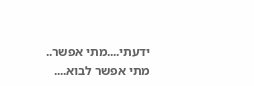ידעתי....מתי אפשר.. מתי אפשר לבוא....